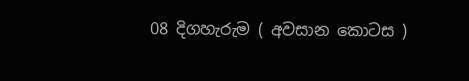08 දිගහැරුම ( අවසාන කොටස )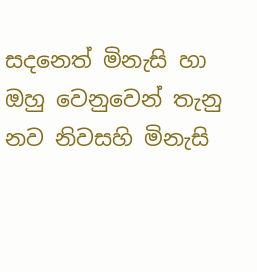සදනෙත් මිනැසි හා ඔහු වෙනුවෙන් තැනු නව නිවසහි මිනැසි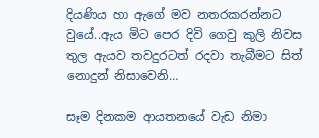දියණිය හා ඇගේ මව නතරකරන්නට වුයේ..ඇය මිට පෙර දිවි ගෙවු කුලි නිවස තුල ඇයව තවදුරටත් රදවා තැබීමට සිත් නොදුන් නිසාවෙනි…

සෑම දිනකම ආයතනයේ වැඩ නිමා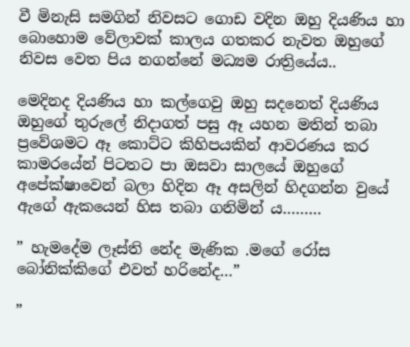වී මිනැසි සමගින් නිවසට ගොඩ වදින ඔහු දියණිය හා බොහොම වේලාවක් කාලය ගතකර නැවත ඔහුගේ නිවස වෙත පිය නගන්නේ මධ්‍යම රාත්‍රියේය..

මෙදිනද දියණිය හා කල්ගෙවු ඔහු සදනෙත් දියණිය ඔහුගේ තුරුලේ නිදාගත් පසු ඈ යහන මතින් තබා ප්‍රවේශමට ඈ කොට්ට කිහිපයකින් ආවරණය කර කාමරයේන් පිටතට පා ඔසවා සාලයේ ඔහුගේ අපේක්ෂාවෙන් බලා හිදින ඈ අසලින් හිදගන්න වුයේ ඇගේ ඇකයෙන් හිස තබා ගනිමින් ය………

” හැමදේම ලෑස්ති නේද මැණික .මගේ රෝස බෝනික්කිගේ එවත් හරිනේද…”

”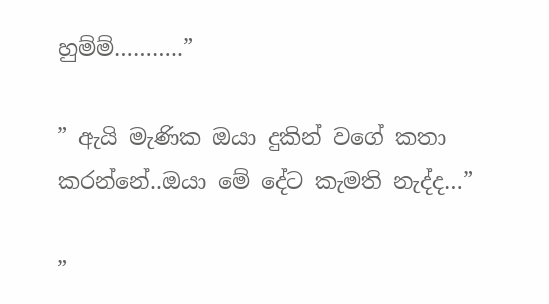හුම්ම්………..”

” ඇයි මැණික ඔයා දුකින් වගේ කතා කරන්නේ..ඔයා මේ දේට කැමති නැද්ද…”

”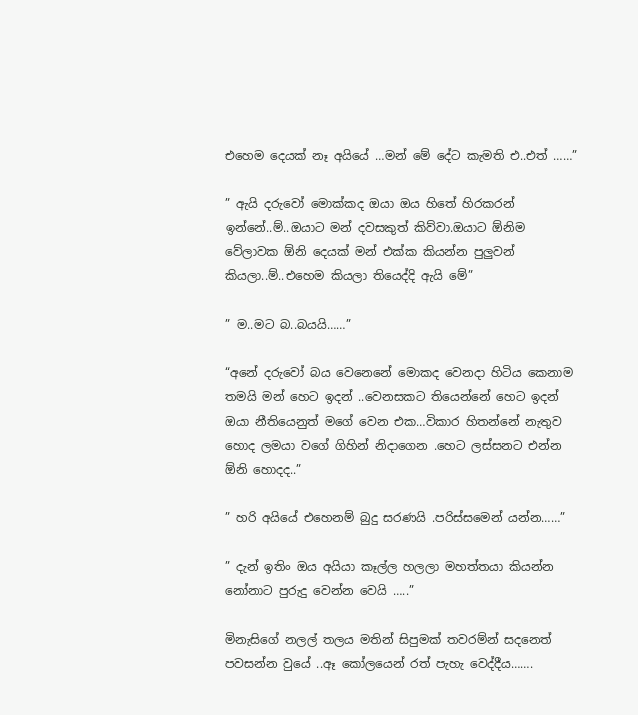එහෙම දෙයක් නෑ අයියේ …මන් මේ දේට කැමති එ..එත් ……”

” ඇයි දරුවෝ මොක්කද ඔයා ඔය හිතේ හිරකරන් ඉන්නේ..ම්..ඔයාට මන් දවසකුත් කිව්වා.ඔයාට ඕනිම වේලාවක ඕනි දෙයක් මන් එක්ක කියන්න පුලුවන් කියලා..ම්..එහෙම කියලා තියෙද්දි ඇයි මේ”

” ම..මට බ..බයයි……”

“අනේ දරුවෝ බය වෙනෙනේ මොකද වෙනදා හිටිය කෙනාම තමයි මන් හෙට ඉදන් ..වෙනසකට තියෙන්නේ හෙට ඉදන් ඔයා නීතියෙනුත් මගේ වෙන එක…විකාර හිතන්නේ නැතුව හොද ලමයා වගේ ගිහින් නිදාගෙන .හෙට ලස්සනට එන්න ඕනි හොදද..”

” හරි අයියේ එහෙනම් බුදු සරණයි .පරිස්සමෙන් යන්න……”

” දැන් ඉතිං ඔය අයියා කෑල්ල හලලා මහත්තයා කියන්න නෝනාට පුරුදු වෙන්න වෙයි …..”

මිනැසිගේ නලල් තලය මතින් සිපුමක් තවරම්න් සදනෙත් පවසන්න වුයේ ..ඈ කෝලයෙන් රත් පැහැ වෙද්දීය…….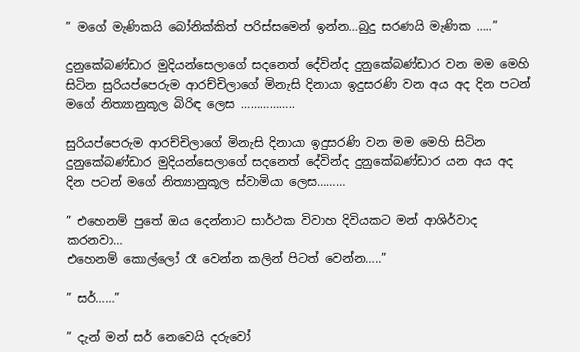” මගේ මැණිකයි බෝනික්කිත් පරිස්සමෙන් ඉන්න…බුදු සරණයි මැණික …..”

දුනුකේබණ්ඩාර මුදියන්සෙලාගේ සදනෙත් දේවින්ද දුනුකේබණ්ඩාර වන මම මෙහි සිටින සුරියප්පෙරුම ආරච්චිලාගේ මිනැසි දිනායා ඉදුසරණි වන අය අද දින පටන් මගේ නිත්‍යානුකූල බිරිඳ ලෙස ……………..

සුරියප්පෙරුම ආරච්චිලාගේ මිනැසි දිනායා ඉදුසරණි වන මම මෙහි සිටින දුනුකේබණ්ඩාර මුදියන්සෙලාගේ සදනෙත් දේවින්ද දුනුකේබණ්ඩාර යන අය අද දින පටන් මගේ නිත්‍යානුකූල ස්වාමියා ලෙස………

” එහෙනම් පුතේ ඔය දෙන්නාට සාර්ථක විවාහ දිවියකට මන් ආශිර්වාද කරනවා…
එහෙනම් කොල්ලෝ රෑ වෙන්න කලින් පිටත් වෙන්න…..”

” සර්……”

” දැන් මන් සර් නෙවෙයි දරුවෝ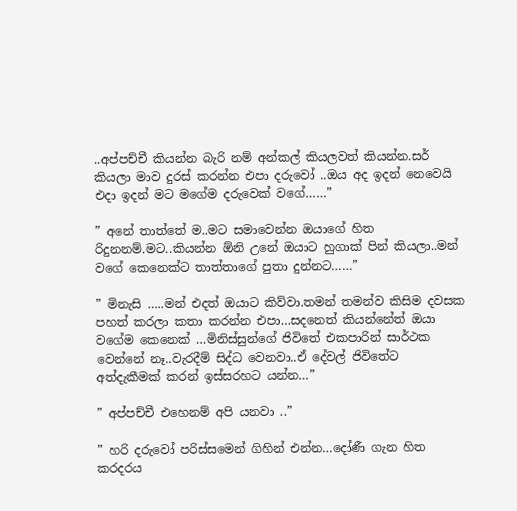..අප්පච්චී කියන්න බැරි නම් අන්කල් කියලවත් කියන්න.සර් කියලා මාව දුරස් කරන්න එපා දරුවෝ ..ඔය අද ඉදන් නෙවෙයි එදා ඉදන් මට මගේම දරුවෙක් වගේ……”

” අනේ තාත්තේ ම..මට සමාවෙන්න ඔයාගේ හිත රිදුනනම්.මට..කියන්න ඕනි උනේ ඔයාට හුගාක් පින් කියලා..මන් වගේ කෙනෙක්ට තාත්තාගේ පුතා දුන්නට……”

” මිනැසි …..මන් එදත් ඔයාට කිව්වා.තමන් තමන්ව කිසිම දවසක පහත් කරලා කතා කරන්න එපා…සදනෙත් කියන්නේත් ඔයා වගේම කෙනෙක් …මිනිස්සුන්ගේ ජිවිතේ එකපාරින් සාර්ථක වෙන්නේ නෑ..වැරදීම් සිද්ධ වෙනවා..ඒ දේවල් ජිවිතේට අත්දැකීමක් කරන් ඉස්සරහට යන්න…”

” අප්පච්චී එහෙනම් අපි යනවා ..”

” හරි දරුවෝ පරිස්සමෙන් ගිහින් එන්න…දෝණී ගැන හිත කරදරය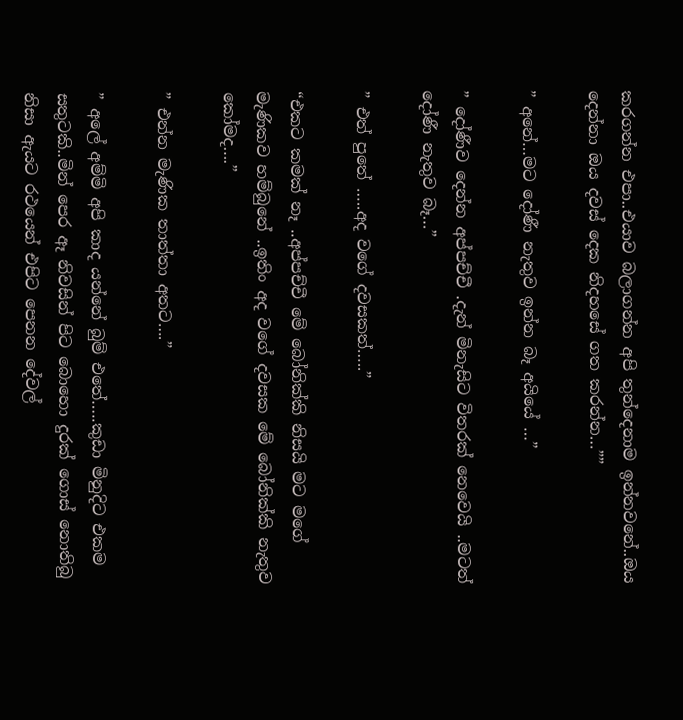කරගන්න එපා..එයාව බලාගන්න අපි තුන්දෙනාම ඉන්නවනේ..ඔය දෙන්නා ඔය දවස් දෙක නිදහසේ ගත කරන්න…””

” අනේ…මට දෝණී නැතුව ඉන්න බෑ අයියේ …”

” දෝණීව දෙන්න අප්පච්චී .දැන් මිනැසිට විතරක් නෙවෙයි ..මටත් දෝණී නැතුව බෑ…”

” එත් පුතේ …..අද වගේ දවසකත්…..”

“එකට කමක් නෑ ..අප්පච්චී මේ බෝනික්කි නිසයි මට මගේ මැණිකව හම්බුනේ ..ඉතිං අද වගේ දවසක මේ බෝනික්කි නැතුව කෝමද….”

” එන්න මැණික තාත්තා අතට….”

” අලේ අම්මි අපි කාද යන්නේ බුම් එතේ…..කුඩා මිනුදිට එකම සතුටකි..මින් පෙර ඈ නිවසින් පිට බොහො දුරක් ගොස් නොතිබු නිසා ඇයට රථයෙන් එපිට පෙනන දේවල්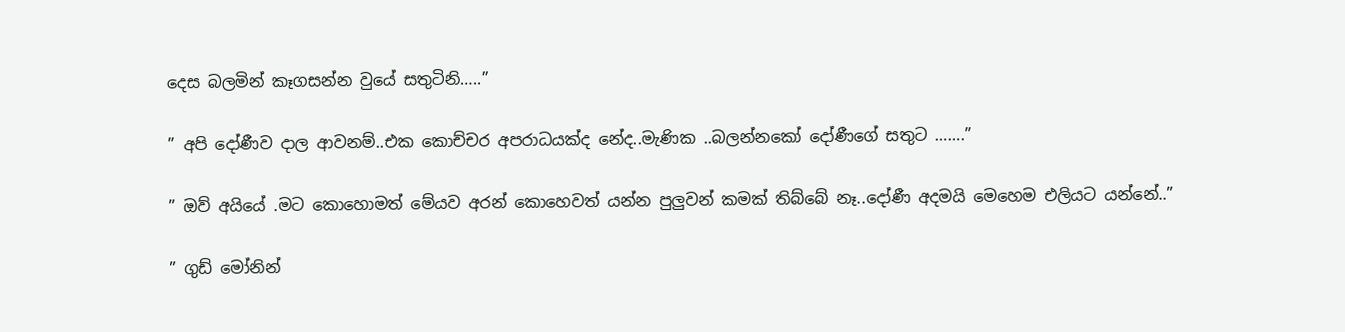දෙස බලමින් කෑගසන්න වුයේ සතුටිනි…..”

” අපි දෝණීව දාල ආවනම්..එක කොච්චර අපරාධයක්ද නේද..මැණික ..බලන්නකෝ දෝණීගේ සතුට …….”

” ඔව් අයියේ .මට කොහොමත් මේයව අරන් කොහෙවත් යන්න පුලුවන් කමක් තිබ්බේ නෑ..දෝණී අදමයි මෙහෙම එලියට යන්නේ..”

” ගුඩ් මෝනින්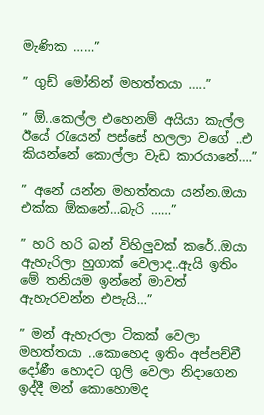මැණික ……”

” ගුඩ් මෝනින් මහත්තයා …..”

” ඕ..කෙල්ල එහෙනම් අයියා කැල්ල ඊයේ රැයෙන් පස්සේ හලලා වගේ ..එ කියන්නේ කොල්ලා වැඩ කාරයානේ….”

” අනේ යන්න මහත්තයා යන්න.ඔයා එක්ක ඕකනේ…බැරි ……”

” හරි හරි බන් විහිලුවක් කරේ..ඔයා ඇහැරිලා හුගාක් වෙලාද..ඇයි ඉතිං මේ තනියම ඉන්නේ මාවත් ඇහැරවන්න එපැයි…”

” මන් ඇහැරලා ටිකක් වෙලා මහත්තයා ..කොහෙද ඉතිං අප්පච්චී දෝණී හොදට ගුලි වෙලා නිදාගෙන ඉද්දී මන් කොහොමද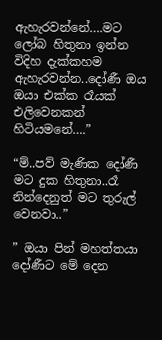ඇහැරවන්නේ….මට ලෝබ හිතුනා ඉන්න විදිහ දැක්කහම ඇහැරවන්න..දෝණී ඔය ඔයා එක්ක රෑයක් එලිවෙනකන් හිටියමනේ….”

“ම්..පව් මැණික දෝණී මට දුක හිතුනා..රෑ නින්දෙනුත් මට තුරුල් වෙනවා..”

” ඔයා පින් මහත්තයා දෝණීට මේ දෙන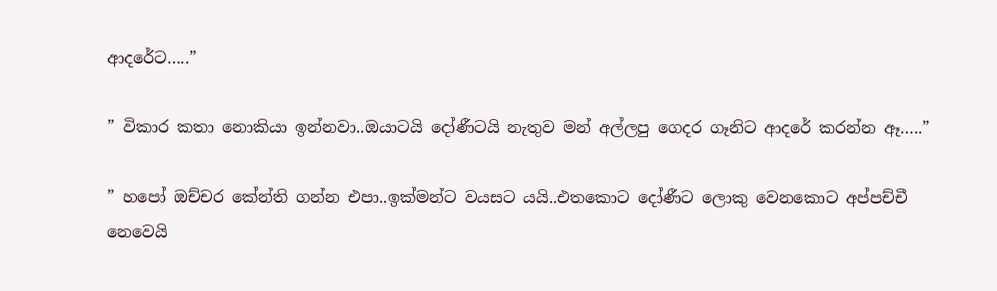ආදරේට…..”

” විකාර කතා නොකියා ඉන්නවා..ඔයාටයි දෝණීටයි නැතුව මන් අල්ලපු ගෙදර ගෑනිට ආදරේ කරන්න ඈ…..”

” හපෝ ඔච්චර කේන්ති ගන්න එපා..ඉක්මන්ට වයසට යයි..එතකොට දෝණීට ලොකු වෙනකොට අප්පච්චී නෙවෙයි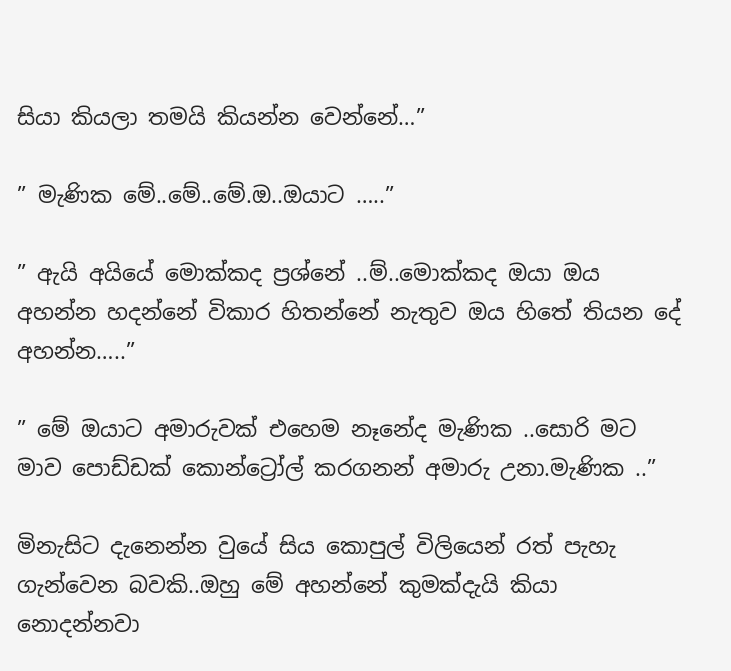සියා කියලා තමයි කියන්න වෙන්නේ…”

” මැණික මේ..මේ..මේ.ඔ..ඔයාට …..”

” ඇයි අයියේ මොක්කද ප්‍රශ්නේ ..ම්..මොක්කද ඔයා ඔය අහන්න හදන්නේ විකාර හිතන්නේ නැතුව ඔය හිතේ තියන දේ අහන්න…..”

” මේ ඔයාට අමාරුවක් එහෙම නෑනේද මැණික ..සොරි මට මාව පොඩ්ඩක් කොන්ට්‍රෝල් කරගනන් අමාරු උනා.මැණික ..”

මිනැසිට දැනෙන්න වුයේ සිය කොපුල් විලියෙන් රත් පැහැ ගැන්වෙන බවකි..ඔහු මේ අහන්නේ කුමක්දැයි කියා නොදන්නවා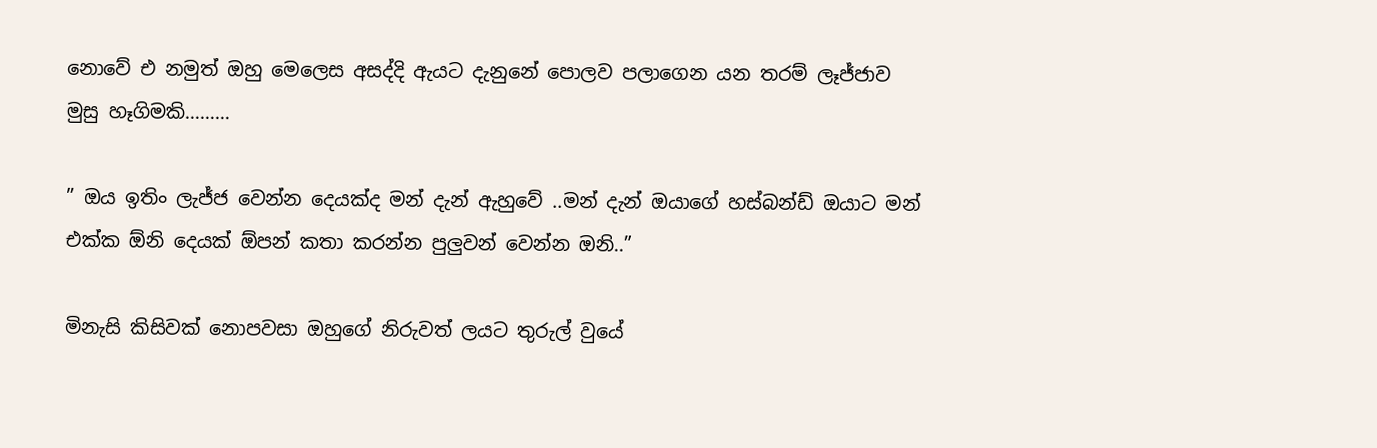නොවේ එ නමුත් ඔහු මෙලෙස අසද්දි ඇයට දැනුනේ පොලව පලාගෙන යන තරම් ලෑජ්ජාව මුසු හෑගිමකි………

” ඔය ඉතිං ලැජ්ජ වෙන්න දෙයක්ද මන් දැන් ඇහුවේ ..මන් දැන් ඔයාගේ හස්බන්ඩ් ඔයාට මන් එක්ක ඕනි දෙයක් ඕපන් කතා කරන්න පුලුවන් වෙන්න ඔනි..”

මිනැසි කිසිවක් නොපවසා ඔහුගේ නිරුවත් ලයට තුරුල් වුයේ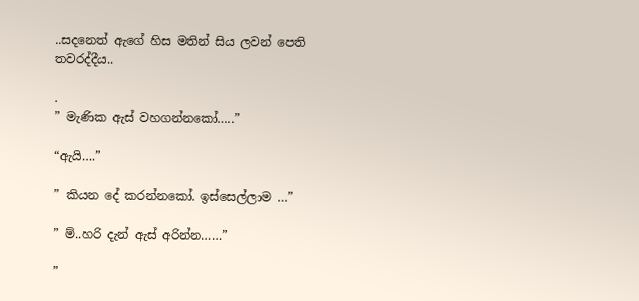..සදනෙත් ඇගේ හිස මතින් සිය ලවන් පෙති තවරද්දීය..

.
” මැණික ඇස් වහගන්නකෝ…..”

“ඇයි….”

” කියන දේ කරන්නකෝ. ඉස්සෙල්ලාම …”

” ම්..හරි දැන් ඇස් අරින්න……”

”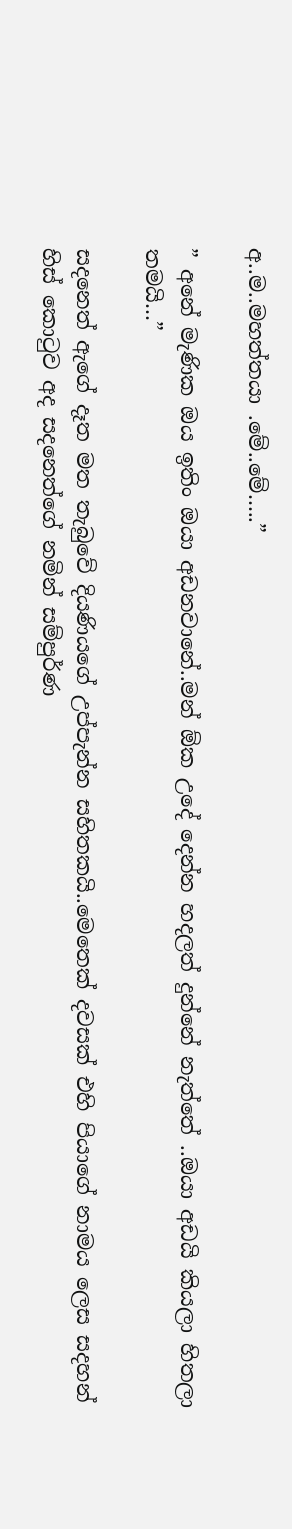අ..ම..මහත්තයා .මේ..මේ…..”

” අනේ මැණික ඔය ඉතිං ඔයා අඩනවානේ..මන් ඕක උදේ දෙන්න හදලත් දුන්නේ නැත්තේ ..ඔයා අඩයි කියලා හිතලා තමයි…”

සදනෙත් ඇගේ දෑත මත තැබුවේ දියණියගේ උප්පැන්න සහිතකයි..මෙතෙක් දවසක් එහි පියාගේ නාමය ලෙස සදහන් හිස් කොටුව අද සදනෙත්ගේ නමින් සම්පුර්ණ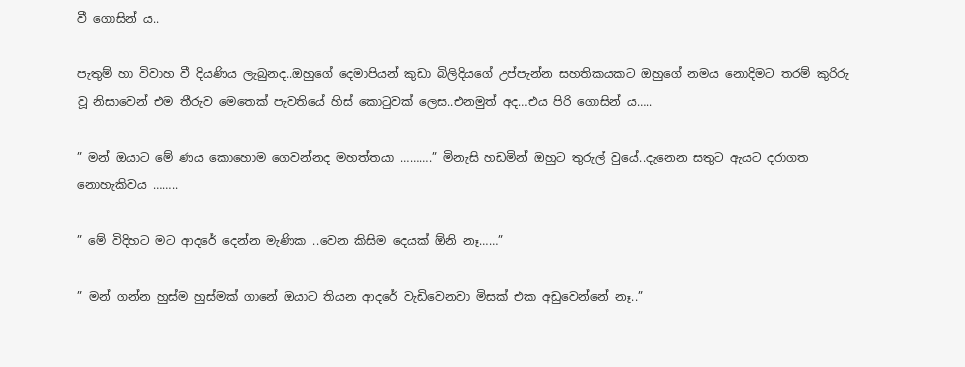වී ගොසින් ය..

පැතුම් හා විවාහ වී දියණිය ලැබුනද..ඔහුගේ දෙමාපියන් කුඩා බිලිදියගේ උප්පැන්න සහතිකයකට ඔහුගේ නමය නොදිමට තරම් කුරිරු වූ නිසාවෙන් එම තීරුව මෙතෙක් පැවතියේ හිස් කොටුවක් ලෙස..එනමුත් අද…එය පිරි ගොසින් ය…..

” මන් ඔයාට මේ ණය කොහොම ගෙවන්නද මහත්තයා ……….” මිනැසි හඩමින් ඔහුට තුරුල් වුයේ..දැනෙන සතුට ඇයට දරාගත නොහැකිවය ……..

” මේ විදිහට මට ආදරේ දෙන්න මැණික ..වෙන කිසිම දෙයක් ඕනි නෑ……”

” මන් ගන්න හුස්ම හුස්මක් ගානේ ඔයාට තියන ආදරේ වැඩිවෙනවා මිසක් එක අඩුවෙන්නේ නෑ..”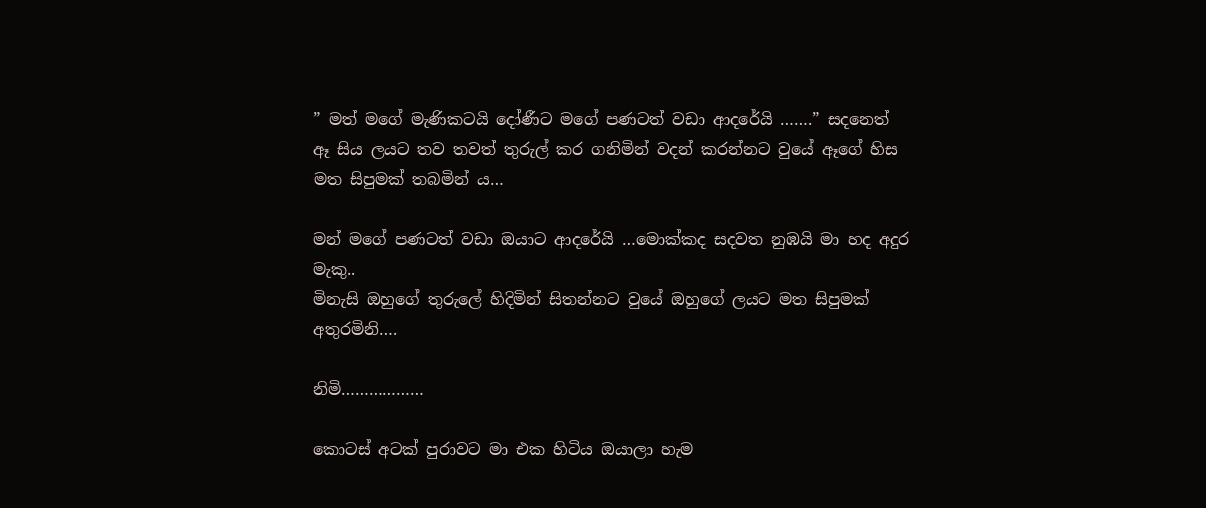” මත් මගේ මැණිකටයි දෝණීට මගේ පණටත් වඩා ආදරේයි …….” සදනෙත් ඈ සිය ලයට තව තවත් තුරුල් කර ගනිමින් වදන් කරන්නට වුයේ ඈගේ හිස මත සිපුමක් තබමින් ය…

මන් මගේ පණටත් වඩා ඔයාට ආදරේයි …මොක්කද සදවත නුඹයි මා හද අදුර මැකු..
මිනැසි ඔහුගේ තුරුලේ හිදිමින් සිතන්නට වුයේ ඔහුගේ ලයට මත සිපුමක් අතුරමිනි….

නිමි………………

කොටස් අටක් පුරාවට මා එක හිටිය ඔයාලා හැම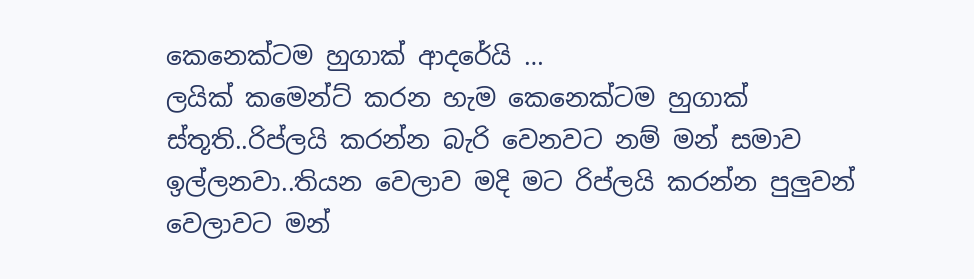කෙනෙක්ටම හුගාක් ආදරේයි …
ලයික් කමෙන්ට් කරන හැම කෙනෙක්ටම හුගාක් ස්තූති..රිප්ලයි කරන්න බැරි වෙනවට නම් මන් සමාව ඉල්ලනවා..තියන වෙලාව මදි මට රිප්ලයි කරන්න පුලුවන් වෙලාවට මන්‍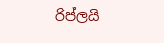රිප්ලයි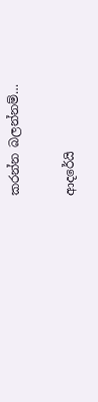කරන්න බලන්නම්…

ආදරේයි